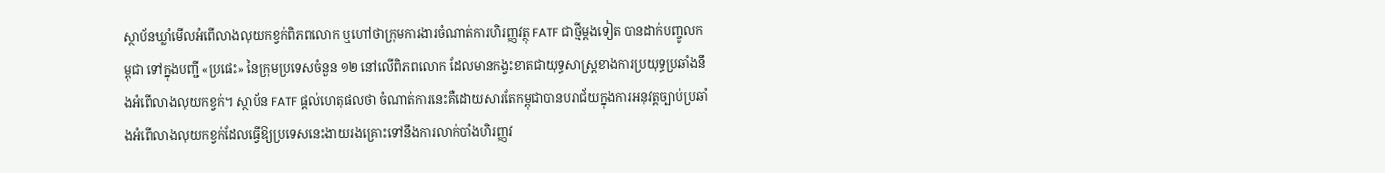ស្ថាប័នឃ្លាំមើលអំពើលាងលុយកខ្វក់ពិភពលោក ឬហៅថាក្រុមការងារចំណាត់ការហិរញ្ញវត្ថុ FATF ជាថ្មីម្តងទៀត បានដាក់បញ្ចូលកម្ពុជា ទៅក្នុងបញ្ជី «ប្រផេះ» នៃក្រុមប្រទេសចំនួន ១២ នៅលើពិភពលោក ដែលមានកង្វះខាតជាយុទ្ធសាស្ត្រខាងការប្រយុទ្ធប្រឆាំងនឹងអំពើលាងលុយកខ្វក់។ ស្ថាប័ន FATF ផ្ដល់ហេតុផលថា ចំណាត់ការនេះគឺដោយសារតែកម្ពុជាបានបរាជ័យក្នុងការអនុវត្តច្បាប់ប្រឆាំងអំពើលាងលុយកខ្វក់ដែលធ្វើឱ្យប្រទេសនេះងាយរងគ្រោះទៅនឹងការលាក់បាំងហិរញ្ញវ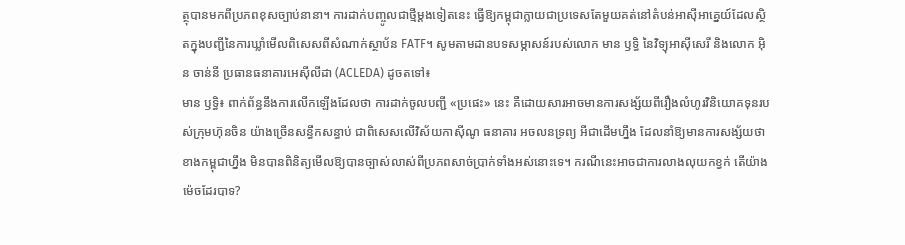ត្ថុបានមកពីប្រភពខុសច្បាប់នានា។ ការដាក់បញ្ចូលជាថ្មីម្តងទៀតនេះ ធ្វើឱ្យកម្ពុជាក្លាយជាប្រទេសតែមួយគត់នៅតំបន់អាស៊ីអាគ្នេយ៍ដែលស្ថិតក្នុងបញ្ជីនៃការឃ្លាំមើលពិសេសពីសំណាក់ស្ថាប័ន FATF។ សូមតាមដានបទសម្ភាសន៍របស់លោក មាន ឫទ្ធិ នៃវិទ្យុអាស៊ីសេរី និងលោក អ៊ិន ចាន់នី ប្រធានធនាគារអេស៊ីលីដា (ACLEDA) ដូចតទៅ៖
មាន ឫទ្ធិ៖ ពាក់ព័ន្ធនឹងការលើកឡើងដែលថា ការដាក់ចូលបញ្ជី «ប្រផេះ» នេះ គឺដោយសារអាចមានការសង្ស័យពីរឿងលំហូរវិនិយោគទុនរបស់ក្រុមហ៊ុនចិន យ៉ាងច្រើនសន្ធឹកសន្ធាប់ ជាពិសេសលើវិស័យកាស៊ីណូ ធនាគារ អចលនទ្រព្យ អីជាដើមហ្នឹង ដែលនាំឱ្យមានការសង្ស័យថា ខាងកម្ពុជាហ្នឹង មិនបានពិនិត្យមើលឱ្យបានច្បាស់លាស់ពីប្រភពសាច់ប្រាក់ទាំងអស់នោះទេ។ ករណីនេះអាចជាការលាងលុយកខ្វក់ តើយ៉ាងម៉េចដែរបាទ?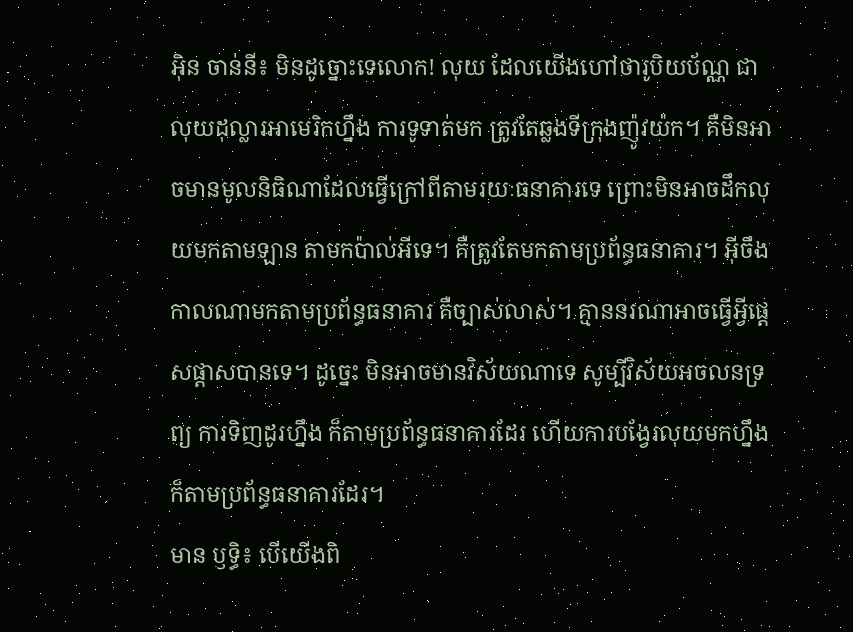អ៊ិន ចាន់នី៖ មិនដូច្នោះទេលោក! លុយ ដែលយើងហៅថារូបិយប័ណ្ណ ជាលុយដុល្លារអាមេរិកហ្នឹង ការទូទាត់មក ត្រូវតែឆ្លងទីក្រុងញ៉ូវយ៉ក។ គឺមិនអាចមានមូលនិធិណាដែលធ្វើក្រៅពីតាមរយៈធនាគារទេ ព្រោះមិនអាចដឹកលុយមកតាមឡាន តាមកប៉ាល់អីទេ។ គឺត្រូវតែមកតាមប្រព័ន្ធធនាគារ។ អ៊ីចឹង កាលណាមកតាមប្រព័ន្ធធនាគារ គឺច្បាស់លាស់។ គ្មាននរណាអាចធ្វើអ្វីផ្ដេសផ្ដាសបានទេ។ ដូច្នេះ មិនអាចមានវិស័យណាទេ សូម្បីវិស័យអចលនទ្រព្យ ការទិញដូរហ្នឹង ក៏តាមប្រព័ន្ធធនាគារដែរ ហើយការបង្វែរលុយមកហ្នឹង ក៏តាមប្រព័ន្ធធនាគារដែរ។
មាន ឫទ្ធិ៖ បើយើងពិ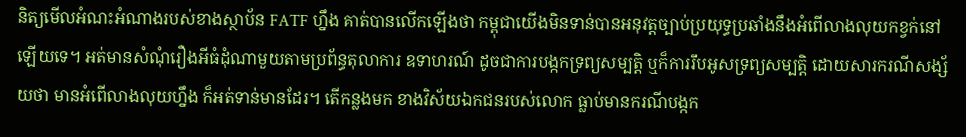និត្យមើលអំណះអំណាងរបស់ខាងស្ថាប័ន FATF ហ្នឹង គាត់បានលើកឡើងថា កម្ពុជាយើងមិនទាន់បានអនុវត្តច្បាប់ប្រយុទ្ធប្រឆាំងនឹងអំពើលាងលុយកខ្វក់នៅឡើយទេ។ អត់មានសំណុំរឿងអីធំដុំណាមួយតាមប្រព័ន្ធតុលាការ ឧទាហរណ៍ ដូចជាការបង្កកទ្រព្យសម្បត្តិ ឬក៏ការរឹបអូសទ្រព្យសម្បត្តិ ដោយសារករណីសង្ស័យថា មានអំពើលាងលុយហ្នឹង ក៏អត់ទាន់មានដែរ។ តើកន្លងមក ខាងវិស័យឯកជនរបស់លោក ធ្លាប់មានករណីបង្កក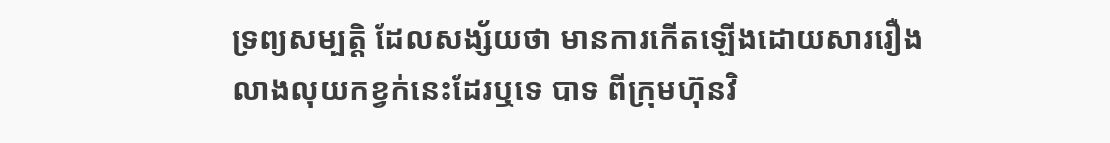ទ្រព្យសម្បត្តិ ដែលសង្ស័យថា មានការកើតឡើងដោយសាររឿងលាងលុយកខ្វក់នេះដែរឬទេ បាទ ពីក្រុមហ៊ុនវិ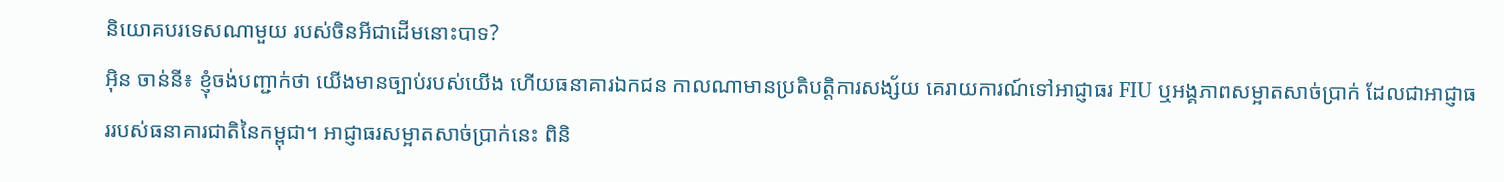និយោគបរទេសណាមួយ របស់ចិនអីជាដើមនោះបាទ?
អ៊ិន ចាន់នី៖ ខ្ញុំចង់បញ្ជាក់ថា យើងមានច្បាប់របស់យើង ហើយធនាគារឯកជន កាលណាមានប្រតិបត្តិការសង្ស័យ គេរាយការណ៍ទៅអាជ្ញាធរ FIU ឬអង្គភាពសម្អាតសាច់ប្រាក់ ដែលជាអាជ្ញាធររបស់ធនាគារជាតិនៃកម្ពុជា។ អាជ្ញាធរសម្អាតសាច់ប្រាក់នេះ ពិនិ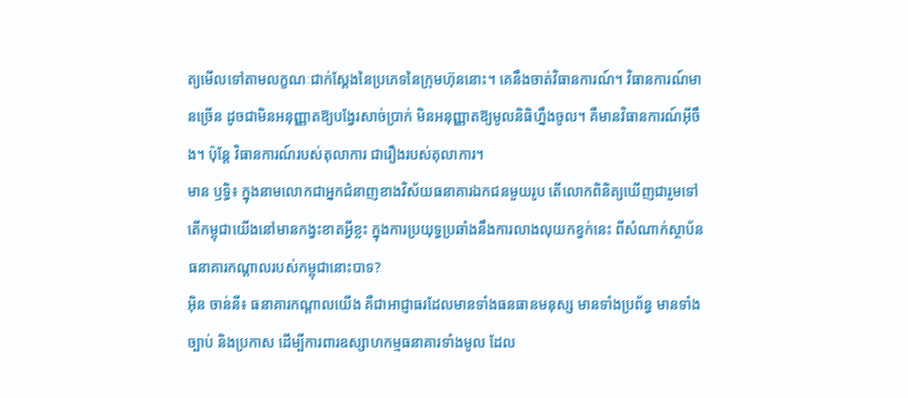ត្យមើលទៅតាមលក្ខណៈជាក់ស្ដែងនៃប្រភេទនៃក្រុមហ៊ុននោះ។ គេនឹងចាត់វិធានការណ៍។ វិធានការណ៍មានច្រើន ដូចជាមិនអនុញ្ញាតឱ្យបង្វែរសាច់ប្រាក់ មិនអនុញ្ញាតឱ្យមូលនិធិហ្នឹងចូល។ គឺមានវិធានការណ៍អ៊ីចឹង។ ប៉ុន្តែ វិធានការណ៍របស់តុលាការ ជារឿងរបស់តុលាការ។
មាន ឫទ្ធិ៖ ក្នុងនាមលោកជាអ្នកជំនាញខាងវិស័យធនាគារឯកជនមួយរូប តើលោកពិនិត្យឃើញជារួមទៅ តើកម្ពុជាយើងនៅមានកង្វះខាតអ្វីខ្លះ ក្នុងការប្រយុទ្ធប្រឆាំងនឹងការលាងលុយកខ្វក់នេះ ពីសំណាក់ស្ថាប័នធនាគារកណ្ដាលរបស់កម្ពុជានោះបាទ?
អ៊ិន ចាន់នី៖ ធនាគារកណ្តាលយើង គឺជាអាជ្ញាធរដែលមានទាំងធនធានមនុស្ស មានទាំងប្រព័ន្ធ មានទាំងច្បាប់ និងប្រកាស ដើម្បីការពារឧស្សាហកម្មធនាគារទាំងមូល ដែល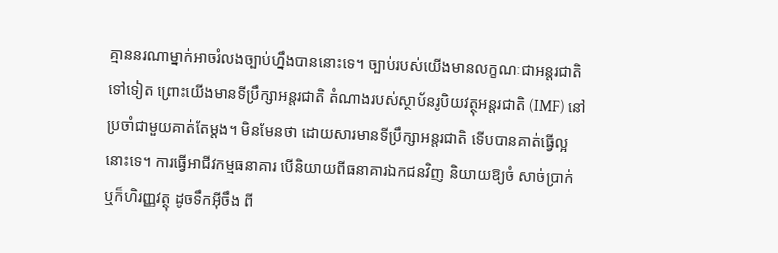គ្មាននរណាម្នាក់អាចរំលងច្បាប់ហ្នឹងបាននោះទេ។ ច្បាប់របស់យើងមានលក្ខណៈជាអន្តរជាតិទៅទៀត ព្រោះយើងមានទីប្រឹក្សាអន្តរជាតិ តំណាងរបស់ស្ថាប័នរូបិយវត្ថុអន្តរជាតិ (IMF) នៅប្រចាំជាមួយគាត់តែម្ដង។ មិនមែនថា ដោយសារមានទីប្រឹក្សាអន្តរជាតិ ទើបបានគាត់ធ្វើល្អនោះទេ។ ការធ្វើអាជីវកម្មធនាគារ បើនិយាយពីធនាគារឯកជនវិញ និយាយឱ្យចំ សាច់ប្រាក់ ឬក៏ហិរញ្ញវត្ថុ ដូចទឹកអ៊ីចឹង ពី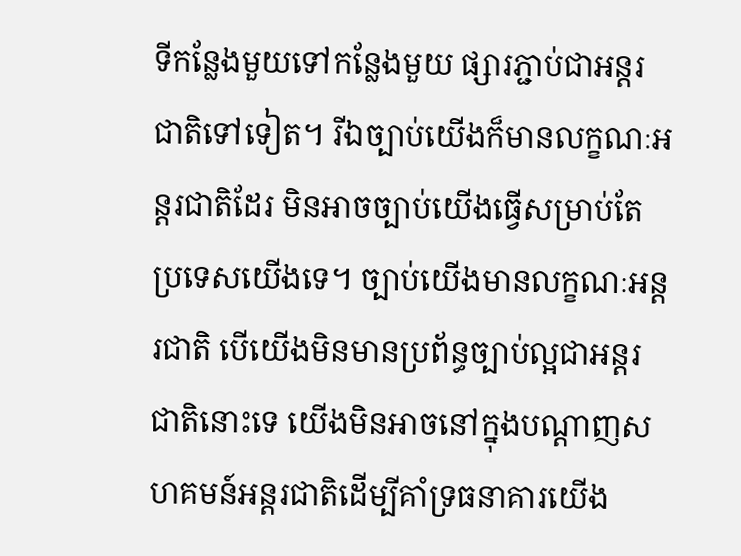ទីកន្លែងមួយទៅកន្លែងមួយ ផ្សារភ្ជាប់ជាអន្តរជាតិទៅទៀត។ រីឯច្បាប់យើងក៏មានលក្ខណៈអន្តរជាតិដែរ មិនអាចច្បាប់យើងធ្វើសម្រាប់តែប្រទេសយើងទេ។ ច្បាប់យើងមានលក្ខណៈអន្តរជាតិ បើយើងមិនមានប្រព័ន្ធច្បាប់ល្អជាអន្តរជាតិនោះទេ យើងមិនអាចនៅក្នុងបណ្ដាញសហគមន៍អន្តរជាតិដើម្បីគាំទ្រធនាគារយើង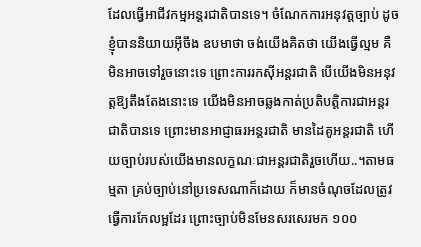ដែលធ្វើអាជីវកម្មអន្តរជាតិបានទេ។ ចំណែកការអនុវត្តច្បាប់ ដូចខ្ញុំបាននិយាយអ៊ីចឹង ឧបមាថា ចង់យើងគិតថា យើងធ្វើល្មម គឺមិនអាចទៅរួចនោះទេ ព្រោះការរកស៊ីអន្តរជាតិ បើយើងមិនអនុវត្តឱ្យតឹងតែងនោះទេ យើងមិនអាចឆ្លងកាត់ប្រតិបត្តិការជាអន្តរជាតិបានទេ ព្រោះមានអាជ្ញាធរអន្តរជាតិ មានដៃគូអន្តរជាតិ ហើយច្បាប់របស់យើងមានលក្ខណៈជាអន្តរជាតិរួចហើយ..។តាមធម្មតា គ្រប់ច្បាប់នៅប្រទេសណាក៏ដោយ ក៏មានចំណុចដែលត្រូវធ្វើការកែលម្អដែរ ព្រោះច្បាប់មិនមែនសរសេរមក ១០០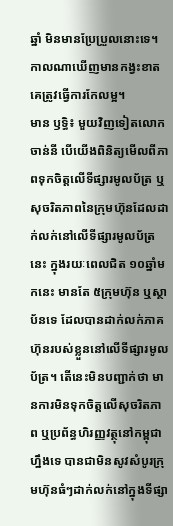ឆ្នាំ មិនមានប្រែប្រួលនោះទេ។ កាលណាឃើញមានកង្វះខាត គេត្រូវធ្វើការកែលម្អ។
មាន ឫទ្ធិ៖ មួយវិញទៀតលោក ចាន់នី បើយើងពិនិត្យមើលពីភាពទុកចិត្តលើទីផ្សារមូលប័ត្រ ឬសុចរិតភាពនៃក្រុមហ៊ុនដែលដាក់លក់នៅលើទីផ្សារមូលប័ត្រនេះ ក្នុងរយៈពេលជិត ១០ឆ្នាំមកនេះ មានតែ ៥ក្រុមហ៊ុន ឬស្ថាប័នទេ ដែលបានដាក់លក់ភាគហ៊ុនរបស់ខ្លួននៅលើទីផ្សារមូលប័ត្រ។ តើនេះមិនបញ្ជាក់ថា មានការមិនទុកចិត្តលើសុចរិតភាព ឬប្រព័ន្ធហិរញ្ញវត្ថុនៅកម្ពុជាហ្នឹងទេ បានជាមិនសូវសំបូរក្រុមហ៊ុនធំៗដាក់លក់នៅក្នុងទីផ្សា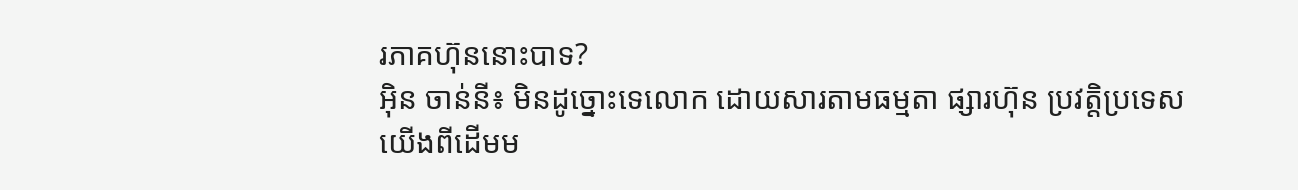រភាគហ៊ុននោះបាទ?
អ៊ិន ចាន់នី៖ មិនដូច្នោះទេលោក ដោយសារតាមធម្មតា ផ្សារហ៊ុន ប្រវត្តិប្រទេសយើងពីដើមម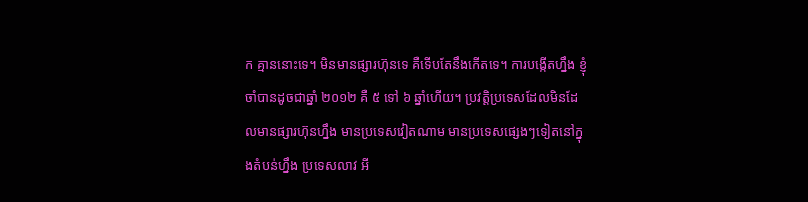ក គ្មាននោះទេ។ មិនមានផ្សារហ៊ុនទេ គឺទើបតែនឹងកើតទេ។ ការបង្កើតហ្នឹង ខ្ញុំចាំបានដូចជាឆ្នាំ ២០១២ គឺ ៥ ទៅ ៦ ឆ្នាំហើយ។ ប្រវត្តិប្រទេសដែលមិនដែលមានផ្សារហ៊ុនហ្នឹង មានប្រទេសវៀតណាម មានប្រទេសផ្សេងៗទៀតនៅក្នុងតំបន់ហ្នឹង ប្រទេសលាវ អី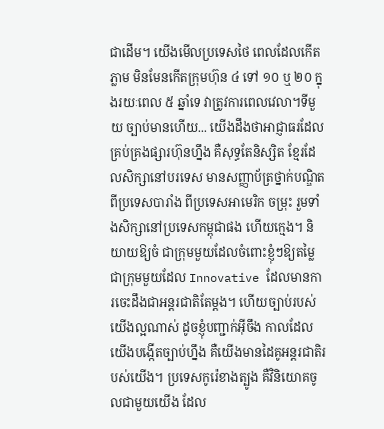ជាដើម។ យើងមើលប្រទេសថៃ ពេលដែលកើតភ្លាម មិនមែនកើតក្រុមហ៊ុន ៤ ទៅ ១០ ឬ ២០ ក្នុងរយៈពេល ៥ ឆ្នាំទេ វាត្រូវការពេលវេលា។ទីមួយ ច្បាប់មានហើយ... យើងដឹងថាអាជ្ញាធរដែលគ្រប់គ្រងផ្សារហ៊ុនហ្នឹង គឺសុទ្ធតែនិស្សិត ខ្មែរដែលសិក្សានៅបរទេស មានសញ្ញាប័ត្រថ្នាក់បណ្ឌិតពីប្រទេសបារាំង ពីប្រទេសអាមេរិក ចម្រុះ រួមទាំងសិក្សានៅប្រទេសកម្ពុជាផង ហើយក្មេង។ និយាយឱ្យចំ ជាក្រុមមួយដែលចំពោះខ្ញុំៗឱ្យតម្លៃជាក្រុមមួយដែល Innovative ដែលមានការចេះដឹងជាអន្តរជាតិតែម្ដង។ ហើយច្បាប់របស់យើងល្អណាស់ ដូចខ្ញុំបញ្ជាក់អ៊ីចឹង កាលដែលយើងបង្កើតច្បាប់ហ្នឹង គឺយើងមានដៃគូអន្តរជាតិរបស់យើង។ ប្រទេសកូរ៉េខាងត្បូង គឺវិនិយោគចូលជាមួយយើង ដែល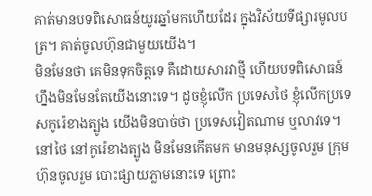គាត់មានបទពិសោធន៍យូរឆ្នាំមកហើយដែរ ក្នុងវិស័យទីផ្សារមូលបត្រ។ គាត់ចូលហ៊ុនជាមួយយើង។
មិនមែនថា គេមិនទុកចិត្តទេ គឺដោយសារវាថ្មី ហើយបទពិសោធន៍ហ្នឹងមិនមែនតែយើងនោះទេ។ ដូចខ្ញុំលើក ប្រទេសថៃ ខ្ញុំលើកប្រទេសកូរ៉េខាងត្បូង យើងមិនបាច់ថា ប្រទេសវៀតណាម ឬលាវទេ។ នៅថៃ នៅកូរ៉េខាងត្បូង មិនមែនកើតមក មានមនុស្សចូលរួម ក្រុមហ៊ុនចូលរួម បោះផ្សាយភ្លាមនោះទេ ព្រោះ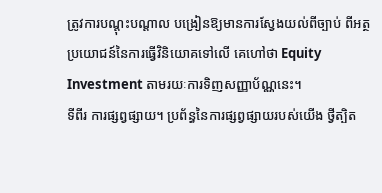ត្រូវការបណ្ដុះបណ្ដាល បង្រៀនឱ្យមានការស្វែងយល់ពីច្បាប់ ពីអត្ថប្រយោជន៍នៃការធ្វើវិនិយោគទៅលើ គេហៅថា Equity Investment តាមរយៈការទិញសញ្ញាប័ណ្ណនេះ។
ទីពីរ ការផ្សព្វផ្សាយ។ ប្រព័ន្ធនៃការផ្សព្វផ្សាយរបស់យើង ថ្វីត្បិត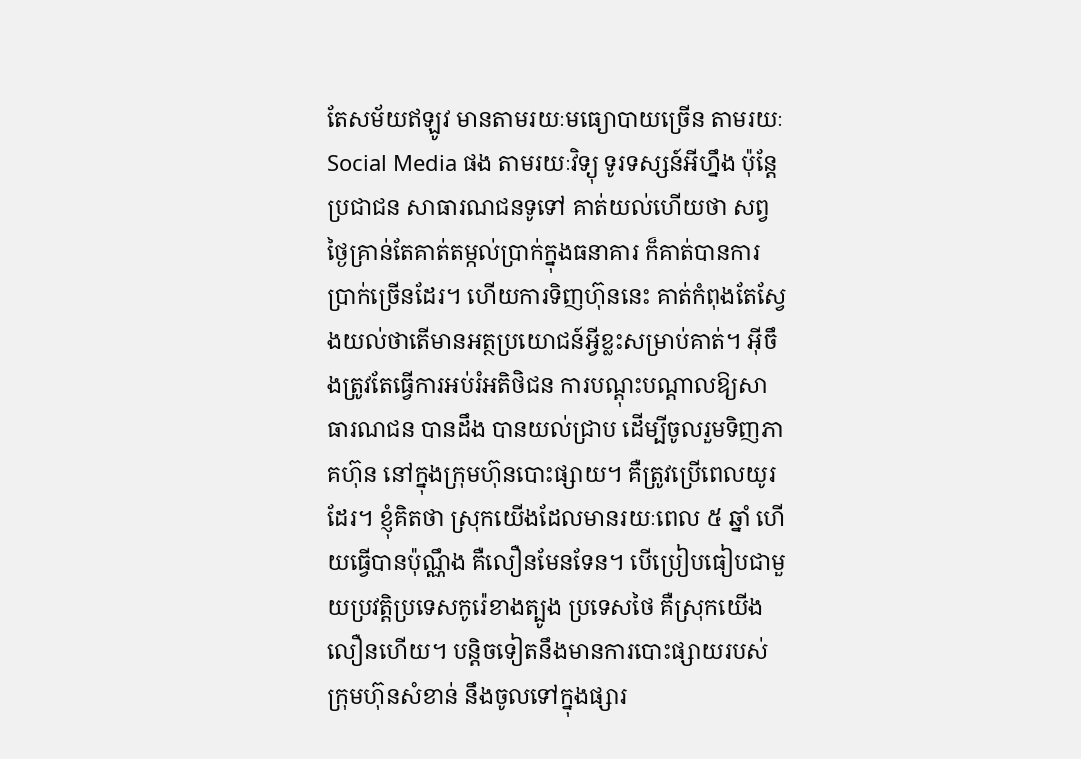តែសម័យឥឡូវ មានតាមរយៈមធ្យោបាយច្រើន តាមរយៈ Social Media ផង តាមរយៈវិទ្យុ ទូរទស្សន៍អីហ្នឹង ប៉ុន្តែប្រជាជន សាធារណជនទូទៅ គាត់យល់ហើយថា សព្វថ្ងៃគ្រាន់តែគាត់តម្កល់ប្រាក់ក្នុងធនាគារ ក៏គាត់បានការប្រាក់ច្រើនដែរ។ ហើយការទិញហ៊ុននេះ គាត់កំពុងតែស្វែងយល់ថាតើមានអត្ថប្រយោជន៍អ្វីខ្លះសម្រាប់គាត់។ អ៊ីចឹងត្រូវតែធ្វើការអប់រំអតិថិជន ការបណ្ដុះបណ្ដាលឱ្យសាធារណជន បានដឹង បានយល់ជ្រាប ដើម្បីចូលរួមទិញភាគហ៊ុន នៅក្នុងក្រុមហ៊ុនបោះផ្សាយ។ គឺត្រូវប្រើពេលយូរដែរ។ ខ្ញុំគិតថា ស្រុកយើងដែលមានរយៈពេល ៥ ឆ្នាំ ហើយធ្វើបានប៉ុណ្ណឹង គឺលឿនមែនទែន។ បើប្រៀបធៀបជាមួយប្រវត្តិប្រទេសកូរ៉េខាងត្បូង ប្រទេសថៃ គឺស្រុកយើងលឿនហើយ។ បន្តិចទៀតនឹងមានការបោះផ្សាយរបស់ក្រុមហ៊ុនសំខាន់ នឹងចូលទៅក្នុងផ្សារ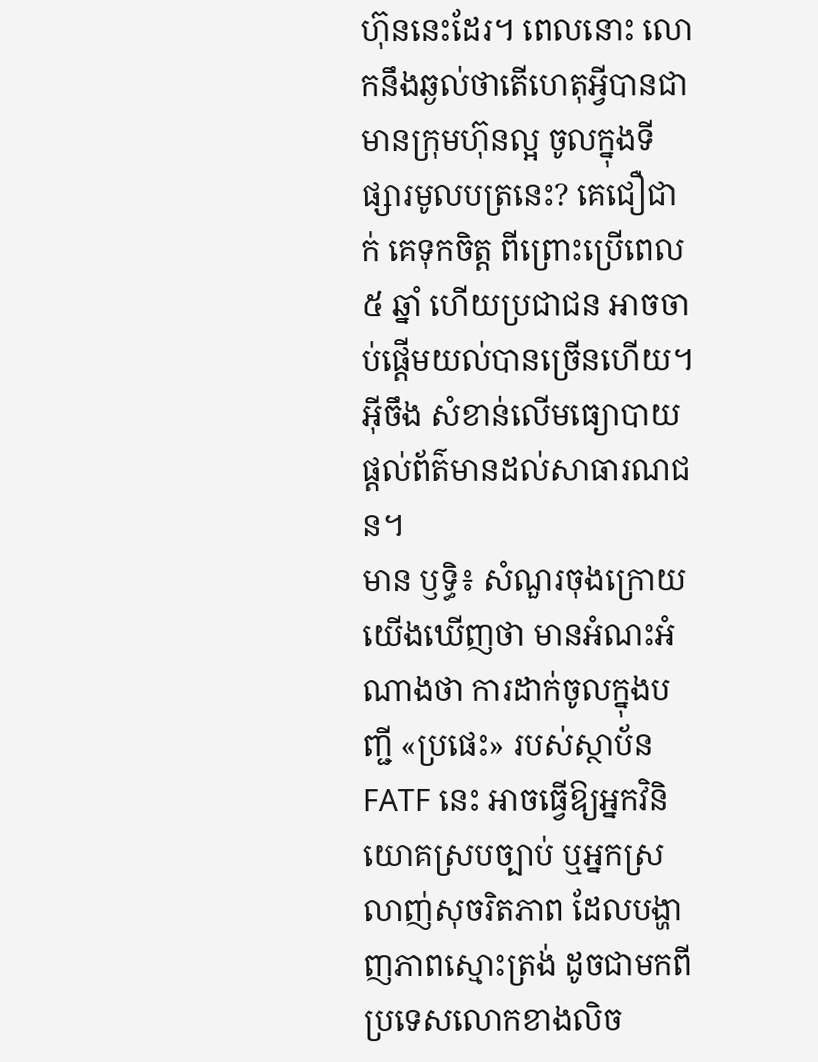ហ៊ុននេះដែរ។ ពេលនោះ លោកនឹងឆ្ងល់ថាតើហេតុអ្វីបានជាមានក្រុមហ៊ុនល្អ ចូលក្នុងទីផ្សារមូលបត្រនេះ? គេជឿជាក់ គេទុកចិត្ត ពីព្រោះប្រើពេល ៥ ឆ្នាំ ហើយប្រជាជន អាចចាប់ផ្ដើមយល់បានច្រើនហើយ។ អ៊ីចឹង សំខាន់លើមធ្យោបាយផ្តល់ព័ត៌មានដល់សាធារណជន។
មាន ឫទ្ធិ៖ សំណួរចុងក្រោយ យើងឃើញថា មានអំណះអំណាងថា ការដាក់ចូលក្នុងបញ្ជី «ប្រផេះ» របស់ស្ថាប័ន FATF នេះ អាចធ្វើឱ្យអ្នកវិនិយោគស្របច្បាប់ ឬអ្នកស្រលាញ់សុចរិតភាព ដែលបង្ហាញភាពស្មោះត្រង់ ដូចជាមកពីប្រទេសលោកខាងលិច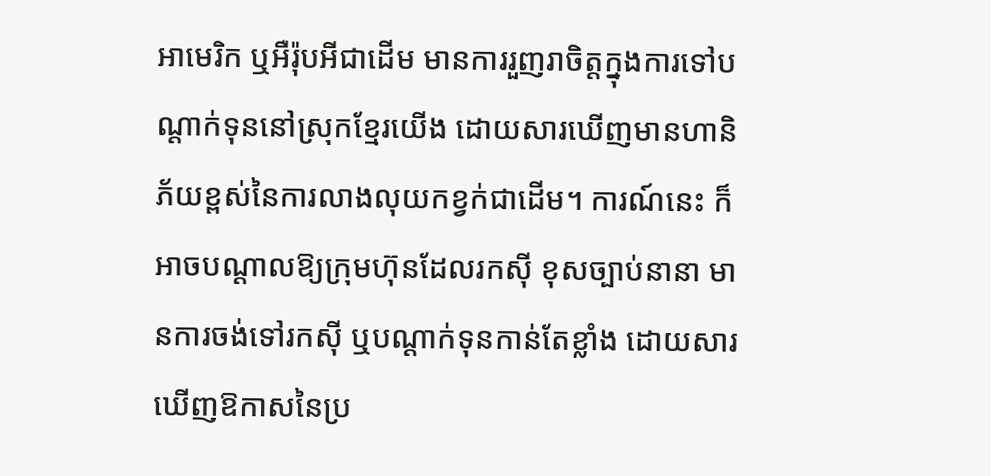អាមេរិក ឬអឺរ៉ុបអីជាដើម មានការរួញរាចិត្តក្នុងការទៅបណ្ដាក់ទុននៅស្រុកខ្មែរយើង ដោយសារឃើញមានហានិភ័យខ្ពស់នៃការលាងលុយកខ្វក់ជាដើម។ ការណ៍នេះ ក៏អាចបណ្ដាលឱ្យក្រុមហ៊ុនដែលរកស៊ី ខុសច្បាប់នានា មានការចង់ទៅរកស៊ី ឬបណ្ដាក់ទុនកាន់តែខ្លាំង ដោយសារឃើញឱកាសនៃប្រ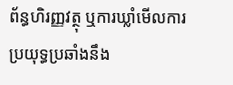ព័ន្ធហិរញ្ញវត្ថុ ឬការឃ្លាំមើលការប្រយុទ្ធប្រឆាំងនឹង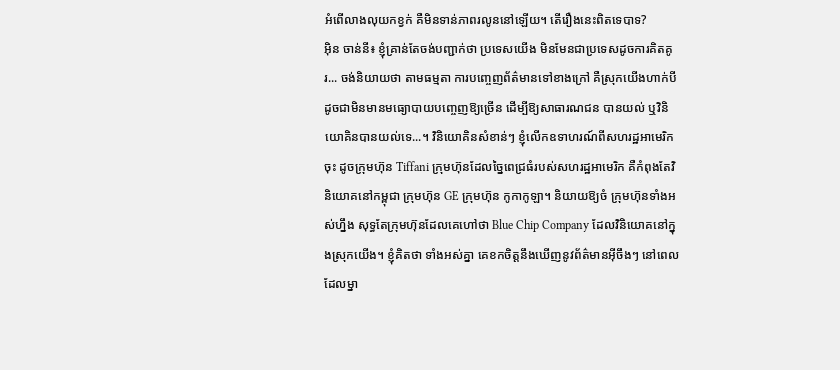អំពើលាងលុយកខ្វក់ គឺមិនទាន់ភាពរលូននៅឡើយ។ តើរឿងនេះពិតទេបាទ?
អ៊ិន ចាន់នី៖ ខ្ញុំគ្រាន់តែចង់បញ្ជាក់ថា ប្រទេសយើង មិនមែនជាប្រទេសដូចការគិតគូរ... ចង់និយាយថា តាមធម្មតា ការបញ្ចេញព័ត៌មានទៅខាងក្រៅ គឺស្រុកយើងហាក់បីដូចជាមិនមានមធ្យោបាយបញ្ចេញឱ្យច្រើន ដើម្បីឱ្យសាធារណជន បានយល់ ឬវិនិយោគិនបានយល់ទេ...។ វិនិយោគិនសំខាន់ៗ ខ្ញុំលើកឧទាហរណ៍ពីសហរដ្ឋអាមេរិកចុះ ដូចក្រុមហ៊ុន Tiffani ក្រុមហ៊ុនដែលច្នៃពេជ្រធំរបស់សហរដ្ឋអាមេរិក គឺកំពុងតែវិនិយោគនៅកម្ពុជា ក្រុមហ៊ុន GE ក្រុមហ៊ុន កូកាកូឡា។ និយាយឱ្យចំ ក្រុមហ៊ុនទាំងអស់ហ្នឹង សុទ្ធតែក្រុមហ៊ុនដែលគេហៅថា Blue Chip Company ដែលវិនិយោគនៅក្នុងស្រុកយើង។ ខ្ញុំគិតថា ទាំងអស់គ្នា គេខកចិត្តនឹងឃើញនូវព័ត៌មានអ៊ីចឹងៗ នៅពេលដែលម្នា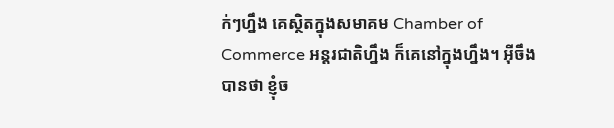ក់ៗហ្នឹង គេស្ថិតក្នុងសមាគម Chamber of Commerce អន្តរជាតិហ្នឹង ក៏គេនៅក្នុងហ្នឹង។ អ៊ីចឹងបានថា ខ្ញុំច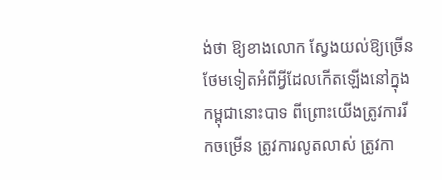ង់ថា ឱ្យខាងលោក ស្វែងយល់ឱ្យច្រើនថែមទៀតអំពីអ្វីដែលកើតឡើងនៅក្នុងកម្ពុជានោះបាទ ពីព្រោះយើងត្រូវការរីកចម្រើន ត្រូវការលូតលាស់ ត្រូវកា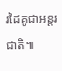រដៃគូជាអន្តរជាតិ៕